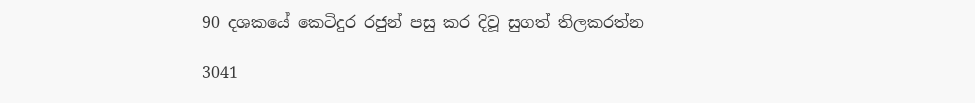90 දශකයේ කෙටිදුර රජුන් පසු කර දිවූ සුගත් තිලකරත්න

3041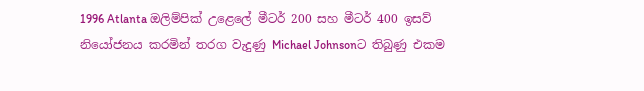1996 Atlanta ඔලිම්පික් උළෙලේ මීටර් 200 සහ මීටර් 400 ඉසව් නියෝජනය කරමින් තරග වැදුණු Michael Johnsonට තිබුණු එකම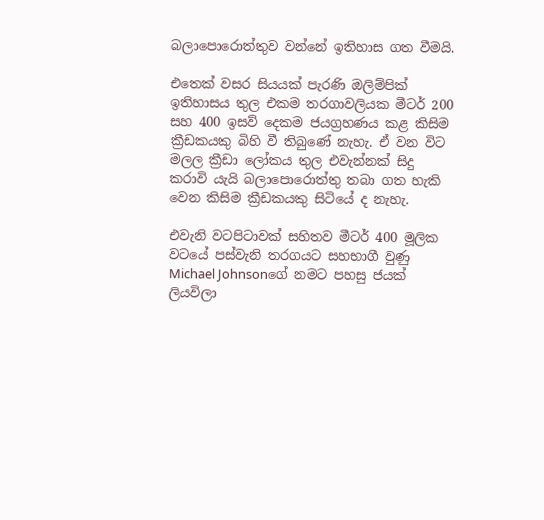බලාපොරොත්තුව වන්නේ ඉතිහාස ගත වීමයි.

එතෙක් වසර සියයක් පැරණි ඔලිම්පික් ඉතිහාසය තුල එකම තරගාවලියක මීටර් 200 සහ 400 ඉසව් දෙකම ජයග්‍රහණය කළ කිසිම ක්‍රීඩකයකු බිහි වී තිබුණේ නැහැ. ඒ වන විට මලල ක්‍රීඩා ලෝකය තුල එවැන්නක් සිදු කරාවි යැයි බලාපොරොත්තු තබා ගත හැකි වෙන කිසිම ක්‍රීඩකයකු සිටියේ ද නැහැ.

එවැනි වටපිටාවක් සහිතව මීටර් 400 මූලික වටයේ පස්වැනි තරගයට සහභාගී වුණු Michael Johnsonගේ නමට පහසු ජයක් ලියවිලා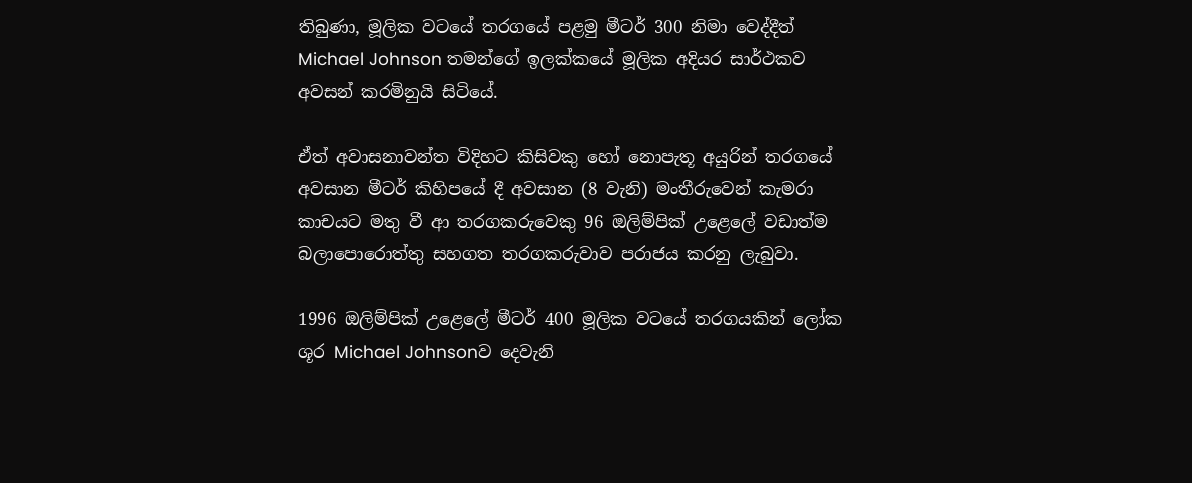තිබුණා, මූලික වටයේ තරගයේ පළමු මීටර් 300 නිමා වෙද්දීත් Michael Johnson තමන්ගේ ඉලක්කයේ මූලික අදියර සාර්ථකව අවසන් කරමිනුයි සිටියේ.

ඒත් අවාසනාවන්ත විදිහට කිසිවකු හෝ නොපැතූ අයුරින් තරගයේ අවසාන මීටර් කිහිපයේ දී අවසාන (8 වැනි) මංතීරුවෙන් කැමරා කාචයට මතු වී ආ තරගකරුවෙකු 96 ඔලිම්පික් උළෙලේ වඩාත්ම බලාපොරොත්තු සහගත තරගකරුවාව පරාජය කරනු ලැබුවා.

1996 ඔලිම්පික් උළෙලේ මීටර් 400 මූලික වටයේ තරගයකින් ලෝක ශූර Michael Johnsonව දෙවැනි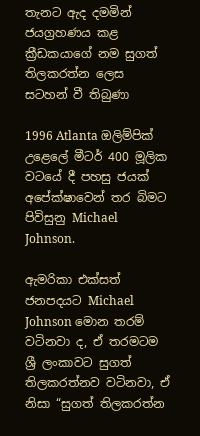තැනට ඇද දමමින් ජයග්‍රහණය කළ ක්‍රීඩකයාගේ නම සුගත් තිලකරත්න ලෙස සටහන් වී තිබුණා

1996 Atlanta ඔලිම්පික් උළෙලේ මීටර් 400 මූලික වටයේ දී පහසු ජයක් අපේක්ෂාවෙන් තර බිමට පිවිසුනු Michael Johnson.

ඇමරිකා එක්සත් ජනපදයට Michael Johnson මොන තරම් වටිනවා ද, ඒ තරමටම ශ්‍රී ලංකාවට සුගත් තිලකරත්නව වටිනවා, ඒ නිසා “සුගත් තිලකරත්න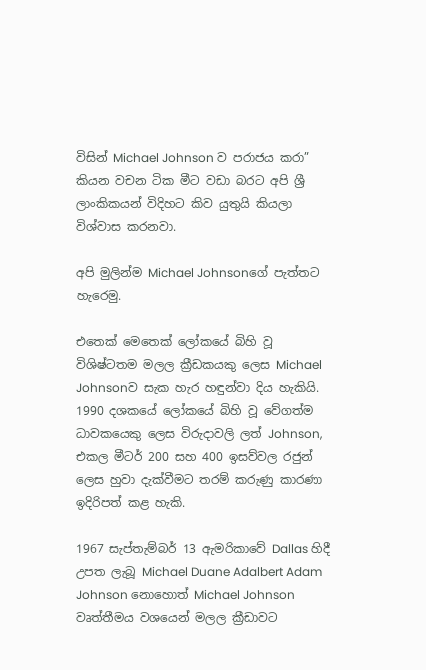විසින් Michael Johnson ව පරාජය කරා” කියන වචන ටික මීට වඩා බරට අපි ශ්‍රී ලාංකිකයන් විදිහට කිව යුතුයි කියලා විශ්වාස කරනවා.

අපි මුලින්ම Michael Johnsonගේ පැත්තට හැරෙමු.

එතෙක් මෙතෙක් ලෝකයේ බිහි වූ විශිෂ්ටතම මලල ක්‍රීඩකයකු ලෙස Michael Johnsonව සැක හැර හඳුන්වා දිය හැකියි. 1990 දශකයේ ලෝකයේ බිහි වූ වේගත්ම ධාවකයෙකු ලෙස විරුදාවලි ලත් Johnson, එකල මීටර් 200 සහ 400 ඉසව්වල රජුන් ලෙස හුවා දැක්වීමට තරම් කරුණු කාරණා ඉදිරිපත් කළ හැකි.

1967 සැප්තැම්බර් 13 ඇමරිකාවේ Dallas හිදී උපත ලැබූ Michael Duane Adalbert Adam Johnson නොහොත් Michael Johnson වෘත්තීමය වශයෙන් මලල ක්‍රීඩාවට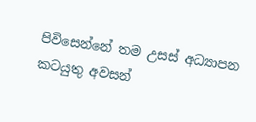පිවිසෙන්නේ තම උසස් අධ්‍යාපන කටයුතු අවසන්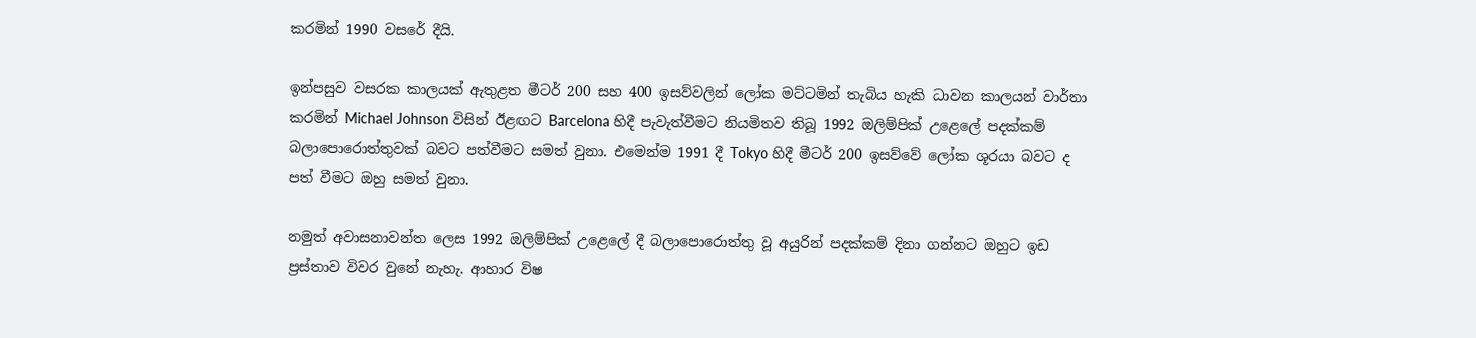කරමින් 1990 වසරේ දීයි.

ඉන්පසුව වසරක කාලයක් ඇතුළත මීටර් 200 සහ 400 ඉසව්වලින් ලෝක මට්ටමින් තැබිය හැකි ධාවන කාලයන් වාර්තා කරමින් Michael Johnson විසින් ඊළඟට Barcelona හිදී පැවැත්වීමට නියමිතව තිබූ 1992 ඔලිම්පික් උළෙලේ පදක්කම් බලාපොරොත්තුවක් බවට පත්වීමට සමත් වුනා. එමෙන්ම 1991 දී Tokyo හිදී මීටර් 200 ඉසව්වේ ලෝක ශූරයා බවට ද පත් වීමට ඔහු සමත් වුනා.

නමුත් අවාසනාවන්ත ලෙස 1992 ඔලිම්පික් උළෙලේ දී බලාපොරොත්තු වූ අයුරින් පදක්කම් දිනා ගන්නට ඔහුට ඉඩ ප්‍රස්තාව විවර වුනේ නැහැ. ආහාර විෂ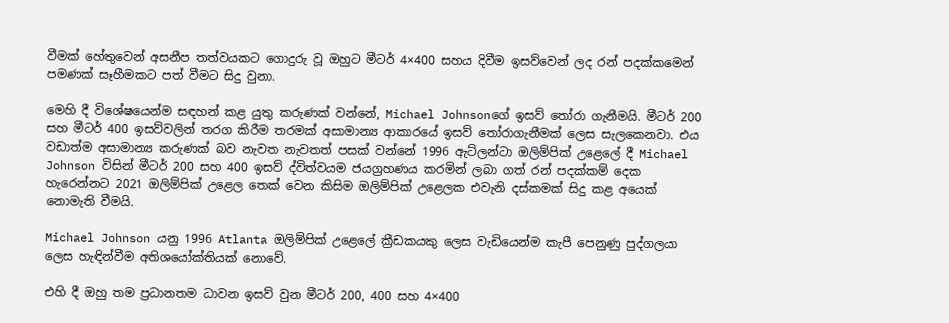වීමක් හේතුවෙන් අසනීප තත්වයකට ගොදුරු වූ ඔහුට මීටර් 4×400 සහය දිවීම ඉසව්වෙන් ලද රන් පදක්කමෙන් පමණක් සෑහීමකට පත් වීමට සිදු වුනා.

මෙහි දී විශේෂයෙන්ම සඳහන් කළ යුතු කරුණක් වන්නේ, Michael Johnsonගේ ඉසව් තෝරා ගැනීමයි. මීටර් 200 සහ මීටර් 400 ඉසව්වලින් තරග කිරීම තරමක් අසාමාන්‍ය ආකාරයේ ඉසව් තෝරාගැනීමක් ලෙස සැලකෙනවා. එය වඩාත්ම අසාමාන්‍ය කරුණක් බව නැවත නැවතත් පසක් වන්නේ 1996 ඇට්ලන්ටා ඔලිම්පික් උළෙලේ දී Michael Johnson විසින් මීටර් 200 සහ 400 ඉසව් ද්විත්වයම ජයග්‍රහණය කරමින් ලබා ගත් රන් පදක්කම් දෙක හැරෙන්නට 2021 ඔලිම්පික් උළෙල තෙක් වෙන කිසිම ඔලිම්පික් උළෙලක එවැනි දස්කමක් සිදු කළ අයෙක් නොමැති වීමයි.

Michael Johnson යනු 1996 Atlanta ඔලිම්පික් උළෙලේ ක්‍රීඩකයකු ලෙස වැඩියෙන්ම කැපී පෙනුණු පුද්ගලයා ලෙස හැඳින්වීම අතිශයෝක්තියක් නොවේ.

එහි දී ඔහු තම ප්‍රධානතම ධාවන ඉසව් වුන මීටර් 200, 400 සහ 4×400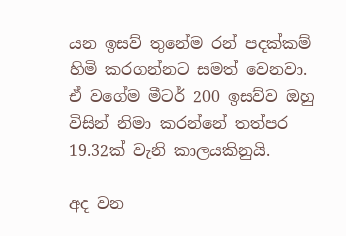යන ඉසව් තුනේම රන් පදක්කම් හිමි කරගන්නට සමත් වෙනවා. ඒ වගේම මීටර් 200 ඉසව්ව ඔහු විසින් නිමා කරන්නේ තත්පර 19.32ක් වැනි කාලයකිනුයි.

අද වන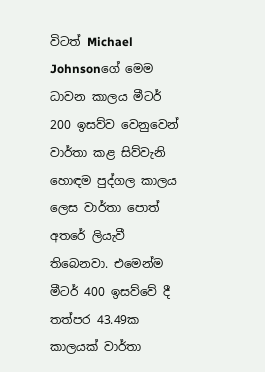විටත් Michael Johnsonගේ මෙම ධාවන කාලය මීටර් 200 ඉසව්ව වෙනුවෙන් වාර්තා කළ සිව්වැනි හොඳම පුද්ගල කාලය ලෙස වාර්තා පොත් අතරේ ලියැවී තිබෙනවා. එමෙන්ම මීටර් 400 ඉසව්වේ දී තත්පර 43.49ක කාලයක් වාර්තා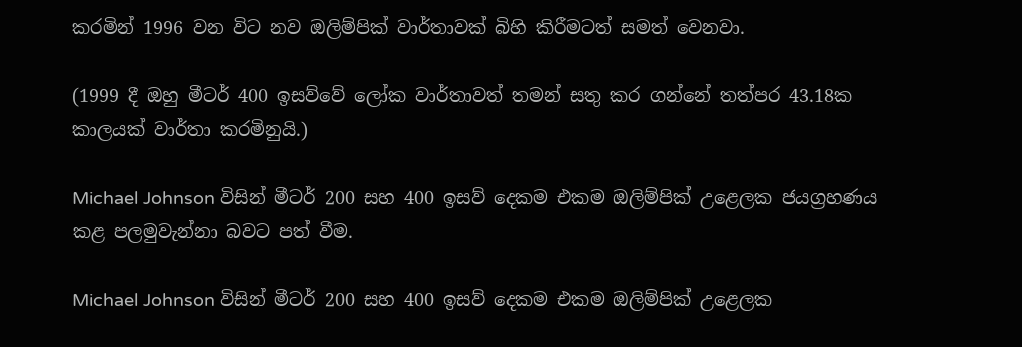කරමින් 1996 වන විට නව ඔලිම්පික් වාර්තාවක් බිහි කිරීමටත් සමත් වෙනවා.

(1999 දී ඔහු මීටර් 400 ඉසව්වේ ලෝක වාර්තාවත් තමන් සතු කර ගන්නේ තත්පර 43.18ක කාලයක් වාර්තා කරමිනුයි.)

Michael Johnson විසින් මීටර් 200 සහ 400 ඉසව් දෙකම එකම ඔලිම්පික් උළෙලක ජයග්‍රහණය කළ පලමුවැන්නා බවට පත් වීම.

Michael Johnson විසින් මීටර් 200 සහ 400 ඉසව් දෙකම එකම ඔලිම්පික් උළෙලක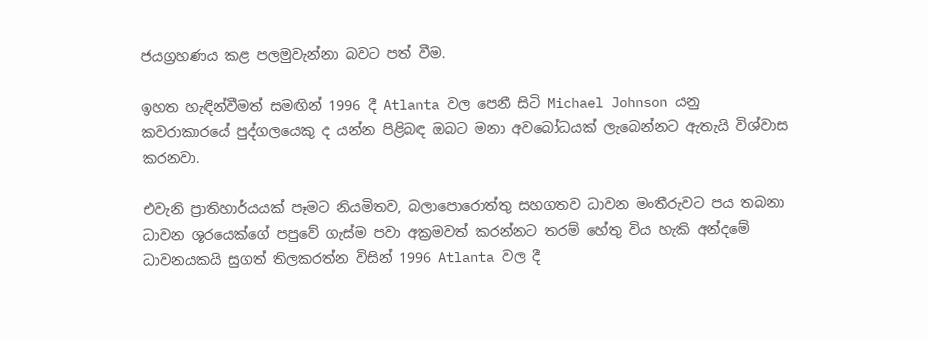ජයග්‍රහණය කළ පලමුවැන්නා බවට පත් වීම.

ඉහත හැඳින්වීමත් සමඟින් 1996 දී Atlanta වල පෙනී සිටි Michael Johnson යනු කවරාකාරයේ පුද්ගලයෙකු ද යන්න පිළිබඳ ඔබට මනා අවබෝධයක් ලැබෙන්නට ඇතැයි විශ්වාස කරනවා.

එවැනි ප්‍රාතිහාර්යයක් පෑමට නියමිතව, බලාපොරොත්තු සහගතව ධාවන මංතීරුවට පය තබනා ධාවන ශූරයෙක්ගේ පපුවේ ගැස්ම පවා අක්‍රමවත් කරන්නට තරම් හේතු විය හැකි අන්දමේ ධාවනයකයි සුගත් තිලකරත්න විසින් 1996 Atlanta වල දී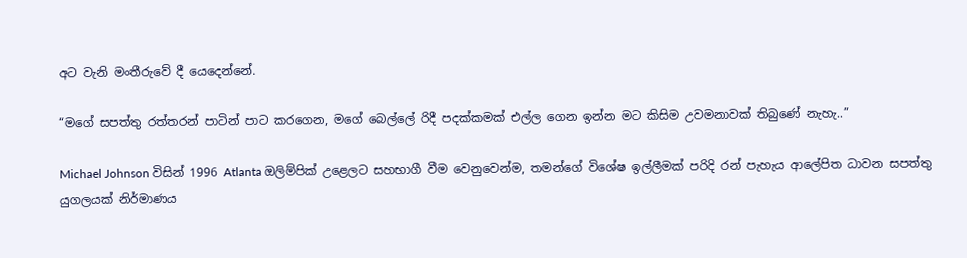අට වැනි මංතීරුවේ දී යෙදෙන්නේ.

“මගේ සපත්තු රත්තරන් පාටින් පාට කරගෙන, මගේ බෙල්ලේ රිදී පදක්කමක් එල්ල ගෙන ඉන්න මට කිසිම උවමනාවක් තිබුණේ නැහැ..”

Michael Johnson විසින් 1996 Atlanta ඔලිම්පික් උළෙලට සහභාගී වීම වෙනුවෙන්ම, තමන්ගේ විශේෂ ඉල්ලීමක් පරිදි රන් පැහැය ආලේපිත ධාවන සපත්තු යුගලයක් නිර්මාණය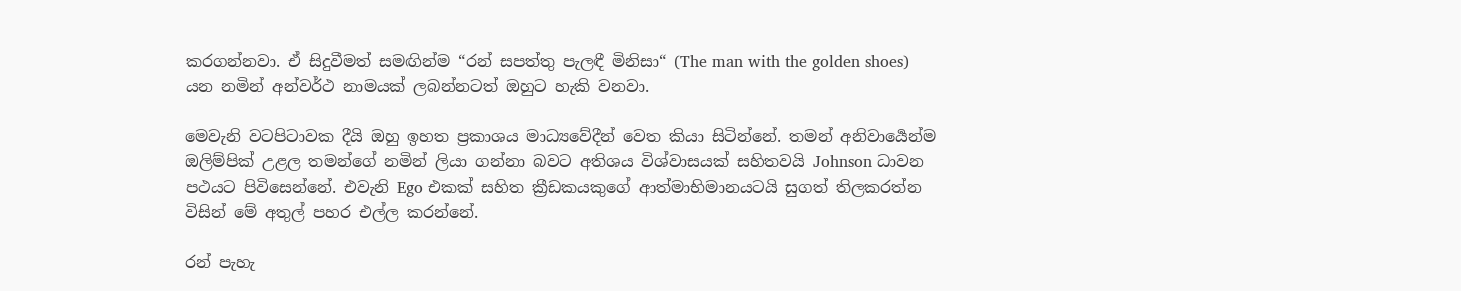කරගන්නවා. ඒ සිදුවීමත් සමඟින්ම “රන් සපත්තු පැලඳී මිනිසා“ (The man with the golden shoes) යන නමින් අන්වර්ථ නාමයක් ලබන්නටත් ඔහුට හැකි වනවා.

මෙවැනි වටපිටාවක දීයි ඔහු ඉහත ප්‍රකාශය මාධ්‍යවේදීන් වෙත කියා සිටින්නේ. තමන් අනිවාර්‍යෙන්ම ඔලිම්පික් උළල තමන්ගේ නමින් ලියා ගන්නා බවට අතිශය විශ්වාසයක් සහිතවයි Johnson ධාවන පථයට පිවිසෙන්නේ. එවැනි Ego එකක් සහිත ක්‍රීඩකයකුගේ ආත්මාභිමානයටයි සුගත් තිලකරත්න විසින් මේ අතුල් පහර එල්ල කරන්නේ.

රන් පැහැ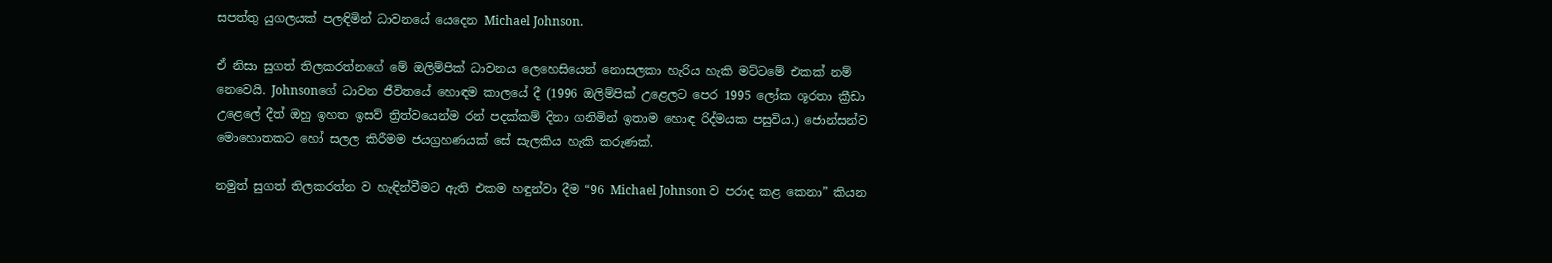සපත්තු යුගලයක් පලඳිමින් ධාවනයේ යෙදෙන Michael Johnson.

ඒ නිසා සුගත් තිලකරත්නගේ මේ ඔලිම්පික් ධාවනය ලෙහෙසියෙන් නොසලකා හැරිය හැකි මට්ටමේ එකක් නම් නෙවෙයි. Johnsonගේ ධාවන ජීවිතයේ හොඳම කාලයේ දී (1996 ඔලිම්පික් උළෙලට පෙර 1995 ලෝක ශූරතා ක්‍රීඩා උළෙලේ දීත් ඔහු ඉහත ඉසව් ත්‍රිත්වයෙන්ම රන් පදක්කම් දිනා ගනිමින් ඉතාම හොඳ රිද්මයක පසුවිය.) ජොන්සන්ව මොහොතකට හෝ සලල කිරීමම ජයග්‍රහණයක් සේ සැලකිය හැකි කරුණක්.

නමුත් සුගත් තිලකරත්න ව හැඳින්වීමට ඇති එකම හඳුන්වා දීම “96 Michael Johnson ව පරාද කළ කෙනා” කියන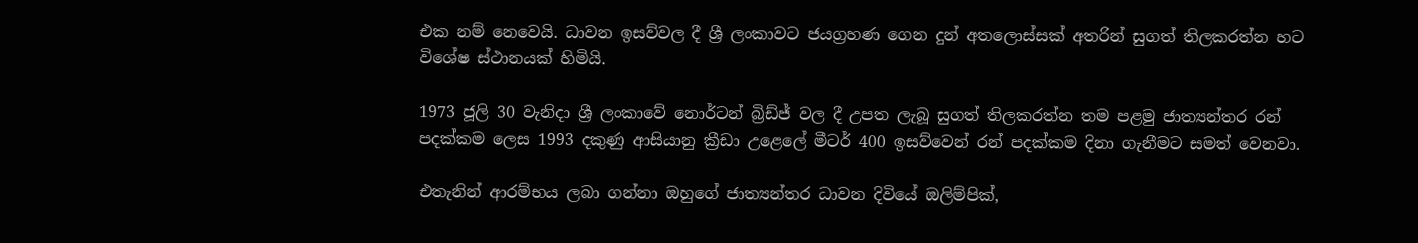එක නම් නෙවෙයි. ධාවන ඉසව්වල දී ශ්‍රී ලංකාවට ජයග්‍රහණ ගෙන දුන් අතලොස්සක් අතරින් සුගත් තිලකරත්න හට විශේෂ ස්ථානයක් හිමියි.

1973 ජූලි 30 වැනිදා ශ්‍රී ලංකාවේ නොර්ටන් බ්‍රිඩ්ජ් වල දී උපත ලැබූ සුගත් තිලකරත්න තම පළමු ජාත්‍යන්තර රන් පදක්කම ලෙස 1993 දකුණු ආසියානු ක්‍රීඩා උළෙලේ මීටර් 400 ඉසව්වෙන් රන් පදක්කම දිනා ගැනීමට සමත් වෙනවා.

එතැනින් ආරම්භය ලබා ගන්නා ඔහුගේ ජාත්‍යන්තර ධාවන දිවියේ ඔලිම්පික්,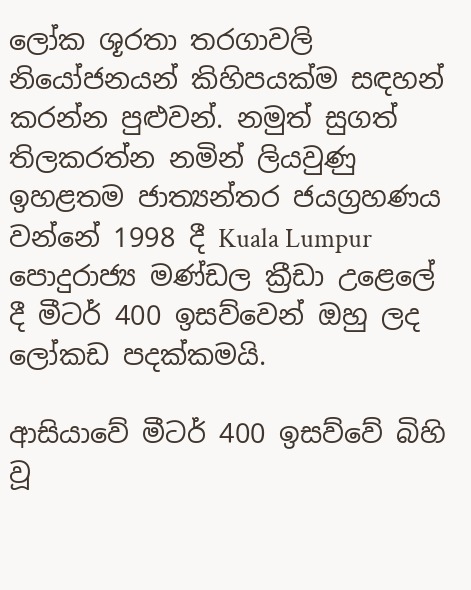ලෝක ශූරතා තරගාවලි නියෝජනයන් කිහිපයක්ම සඳහන් කරන්න පුළුවන්. නමුත් සුගත් තිලකරත්න නමින් ලියවුණු ඉහළතම ජාත්‍යන්තර ජයග්‍රහණය වන්නේ 1998 දී Kuala Lumpur පොදුරාජ්‍ය මණ්ඩල ක්‍රීඩා උළෙලේ දී මීටර් 400 ඉසව්වෙන් ඔහු ලද ලෝකඩ පදක්කමයි.

ආසියාවේ මීටර් 400 ඉසව්වේ බිහි වූ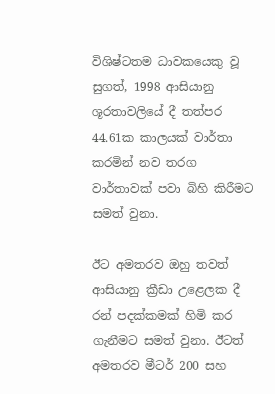විශිෂ්ටතම ධාවකයෙකු වූ සුගත්, 1998 ආසියානු ශූරතාවලියේ දී තත්පර 44.61ක කාලයක් වාර්තා කරමින් නව තරග වාර්තාවක් පවා බිහි කිරීමට සමත් වුනා.

ඊට අමතරව ඔහු තවත් ආසියානු ක්‍රීඩා උළෙලක දී රන් පදක්කමක් හිමි කර ගැනීමට සමත් වුනා. ඊටත් අමතරව මීටර් 200 සහ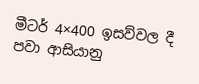මීටර් 4×400 ඉසව්වල දී පවා ආසියානු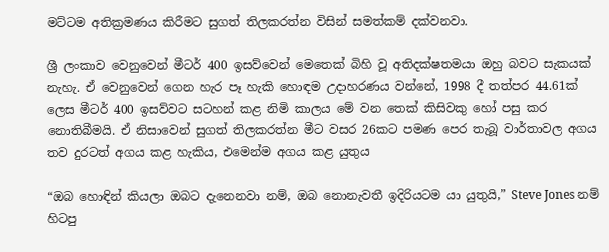මට්ටම අතික්‍රමණය කිරීමට සුගත් තිලකරත්න විසින් සමත්කම් දක්වනවා.

ශ්‍රී ලංකාව වෙනුවෙන් මීටර් 400 ඉසව්වෙන් මෙතෙක් බිහි වූ අතිදක්ෂතමයා ඔහු බවට සැකයක් නැහැ. ඒ වෙනුවෙන් ගෙන හැර පෑ හැකි හොඳම උදාහරණය වන්නේ, 1998 දී තත්පර 44.61ක් ලෙස මීටර් 400 ඉසව්වට සටහන් කළ නිමි කාලය මේ වන තෙක් කිසිවකු හෝ පසු කර නොතිබීමයි. ඒ නිසාවෙන් සුගත් තිලකරත්න මීට වසර 26කට පමණ පෙර තැබූ වාර්තාවල අගය තව දුරටත් අගය කළ හැකිය, එමෙන්ම අගය කළ යුතුය

“ඔබ හොඳින් කියලා ඔබට දැනෙනවා නම්, ඔබ නොනැවතී ඉදිරියටම යා යුතුයි,” Steve Jones නම් හිටපු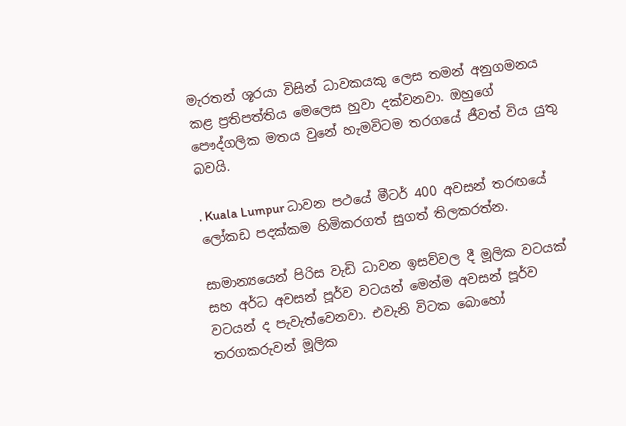මැරතන් ශූරයා විසින් ධාවකයකු ලෙස තමන් අනුගමනය කළ ප්‍රතිපත්තිය මෙලෙස හුවා දක්වනවා. ඔහුගේ පෞද්ගලික මතය වුනේ හැමවිටම තරගයේ ජීවත් විය යුතු බවයි.

. Kuala Lumpur ධාවන පථයේ මීටර් 400 අවසන් තරඟයේ ලෝකඩ පදක්කම හිමිකරගත් සුගත් තිලකරත්න.

සාමාන්‍යයෙන් පිරිස වැඩි ධාවන ඉසව්වල දී මූලික වටයක් සහ අර්ධ අවසන් පූර්ව වටයන් මෙන්ම අවසන් පූර්ව වටයන් ද පැවැත්වෙනවා. එවැනි විටක බොහෝ තරගකරුවන් මූලික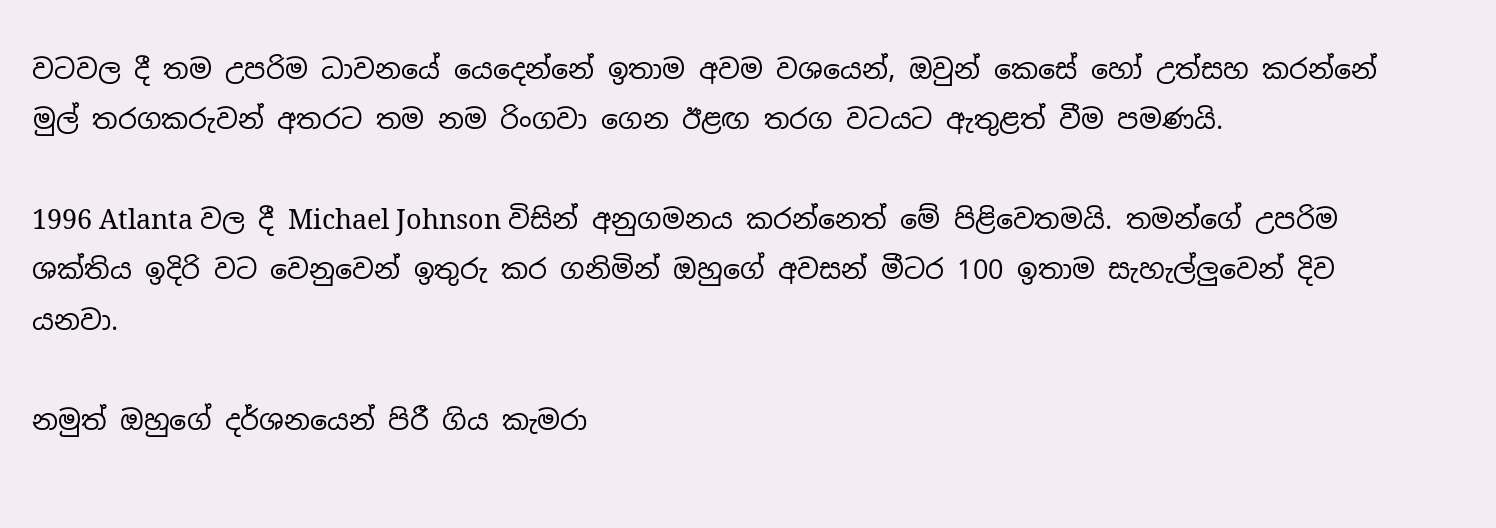වටවල දී තම උපරිම ධාවනයේ යෙදෙන්නේ ඉතාම අවම වශයෙන්, ඔවුන් කෙසේ හෝ උත්සහ කරන්නේ මුල් තරගකරුවන් අතරට තම නම රිංගවා ගෙන ඊළඟ තරග වටයට ඇතුළත් වීම පමණයි.

1996 Atlanta වල දී Michael Johnson විසින් අනුගමනය කරන්නෙත් මේ පිළිවෙතමයි. තමන්ගේ උපරිම ශක්තිය ඉදිරි වට වෙනුවෙන් ඉතුරු කර ගනිමින් ඔහුගේ අවසන් මීටර 100 ඉතාම සැහැල්ලුවෙන් දිව යනවා.

නමුත් ඔහුගේ දර්ශනයෙන් පිරී ගිය කැමරා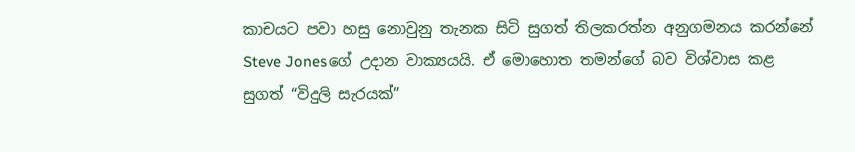කාචයට පවා හසු නොවුනු තැනක සිටි සුගත් තිලකරත්න අනුගමනය කරන්නේ Steve Jonesගේ උදාන වාක්‍යයයි. ඒ මොහොත තමන්ගේ බව විශ්වාස කළ සුගත් “විදුලි සැරයක්”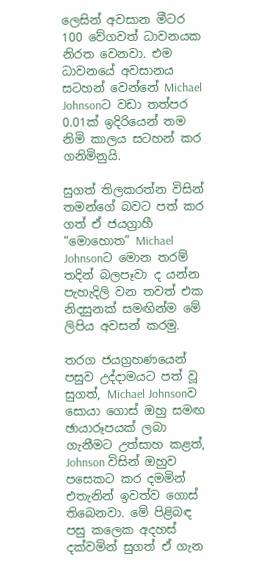ලෙසින් අවසාන මීටර 100 වේගවත් ධාවනයක නිරත වෙනවා. එම ධාවනයේ අවසානය සටහන් වෙන්නේ Michael Johnsonට වඩා තත්පර 0.01ක් ඉදිරියෙන් තම නිමි කාලය සටහන් කර ගනිමිනුයි.

සුගත් තිලකරත්න විසින් තමන්ගේ බවට පත් කර ගත් ඒ ජයග්‍රාහී “මොහොත” Michael Johnsonට මොන තරම් තදින් බලපෑවා ද යන්න පැහැදිලි වන තවත් එක නිදසුනක් සමඟින්ම මේ ලිපිය අවසන් කරමු.

තරග ජයග්‍රහණයෙන් පසුව උද්දාමයට පත් වූ සුගත්, Michael Johnsonව සොයා ගොස් ඔහු සමඟ ඡායාරූපයක් ලබා ගැනීමට උත්සාහ කළත්, Johnson විසින් ඔහුව පසෙකට කර දමමින් එතැනින් ඉවත්ව ගොස් තිබෙනවා. මේ පිළිබඳ පසු කලෙක අදහස් දක්වමින් සුගත් ඒ ගැන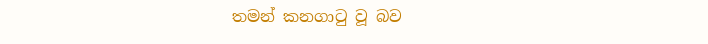තමන් කනගාටු වූ බව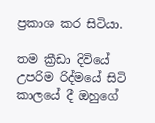ප්‍රකාශ කර සිටියා.

තම ක්‍රීඩා දිවියේ උපරිම රිද්මයේ සිටි කාලයේ දී ඔහුගේ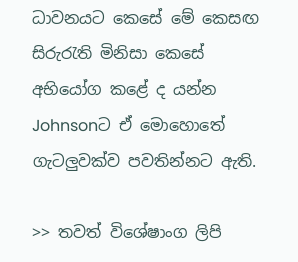ධාවනයට කෙසේ මේ කෙසඟ සිරුරැති මිනිසා කෙසේ අභියෝග කළේ ද යන්න Johnsonට ඒ මොහොතේ ගැටලුවක්ව පවතින්නට ඇති.

>> තවත් විශේෂාංග ලිපි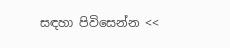සඳහා පිවිසෙන්න <<